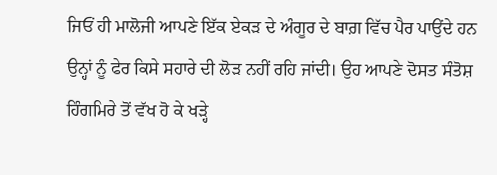ਜਿਓਂ ਹੀ ਮਾਲੋਜੀ ਆਪਣੇ ਇੱਕ ਏਕੜ ਦੇ ਅੰਗੂਰ ਦੇ ਬਾਗ਼ ਵਿੱਚ ਪੈਰ ਪਾਉਂਦੇ ਹਨ ਉਨ੍ਹਾਂ ਨੂੰ ਫੇਰ ਕਿਸੇ ਸਹਾਰੇ ਦੀ ਲੋੜ ਨਹੀਂ ਰਹਿ ਜਾਂਦੀ। ਉਹ ਆਪਣੇ ਦੋਸਤ ਸੰਤੋਸ਼ ਹਿੰਗਮਿਰੇ ਤੋਂ ਵੱਖ ਹੋ ਕੇ ਖੜ੍ਹੇ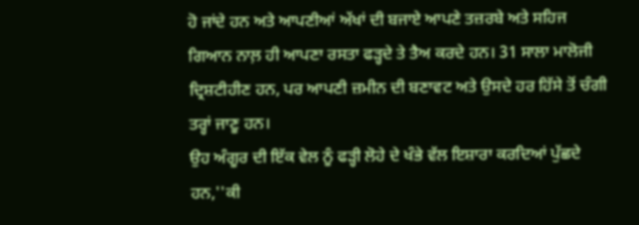ਹੋ ਜਾਂਦੇ ਹਨ ਅਤੇ ਆਪਣੀਆਂ ਅੱਖਾਂ ਦੀ ਬਜਾਏ ਆਪਣੇ ਤਜ਼ਰਬੇ ਅਤੇ ਸਹਿਜ ਗਿਆਨ ਨਾਲ਼ ਹੀ ਆਪਣਾ ਰਸਤਾ ਫੜ੍ਹਦੇ ਤੇ ਤੈਅ ਕਰਦੇ ਹਨ। 31 ਸਾਲਾ ਮਾਲੋਜੀ ਦ੍ਰਿਸ਼ਟੀਹੀਣ ਹਨ, ਪਰ ਆਪਣੀ ਜ਼ਮੀਨ ਦੀ ਬਣਾਵਟ ਅਤੇ ਉਸਦੇ ਹਰ ਹਿੱਸੇ ਤੋਂ ਚੰਗੀ ਤਰ੍ਹਾਂ ਜਾਣੂ ਹਨ।
ਉਹ ਅੰਗੂਰ ਦੀ ਇੱਕ ਵੇਲ ਨੂੰ ਫੜ੍ਹੀ ਲੋਹੇ ਦੇ ਖੰਭੇ ਵੱਲ ਇਸ਼ਾਰਾ ਕਰਦਿਆਂ ਪੁੱਛਦੇ ਹਨ,''ਕੀ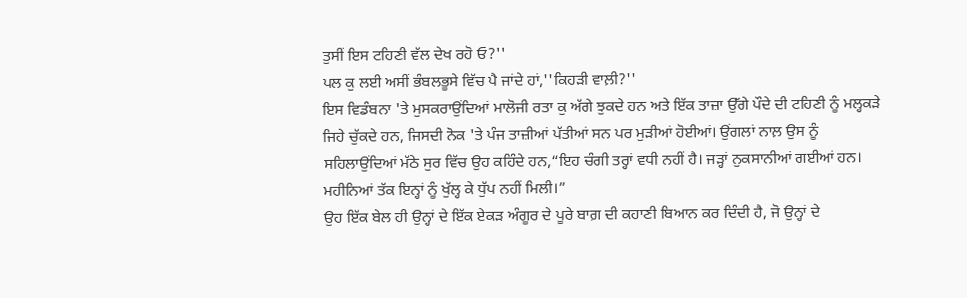ਤੁਸੀਂ ਇਸ ਟਹਿਣੀ ਵੱਲ ਦੇਖ ਰਹੋ ਓ?''
ਪਲ ਕੁ ਲਈ ਅਸੀਂ ਭੰਬਲਭੂਸੇ ਵਿੱਚ ਪੈ ਜਾਂਦੇ ਹਾਂ,''ਕਿਹੜੀ ਵਾਲ਼ੀ?''
ਇਸ ਵਿਡੰਬਨਾ 'ਤੇ ਮੁਸਕਰਾਉਂਦਿਆਂ ਮਾਲੋਜੀ ਰਤਾ ਕੁ ਅੱਗੇ ਝੁਕਦੇ ਹਨ ਅਤੇ ਇੱਕ ਤਾਜ਼ਾ ਉੱਗੇ ਪੌਦੇ ਦੀ ਟਹਿਣੀ ਨੂੰ ਮਲ੍ਹਕੜੇ ਜਿਹੇ ਚੁੱਕਦੇ ਹਨ, ਜਿਸਦੀ ਨੋਕ 'ਤੇ ਪੰਜ ਤਾਜ਼ੀਆਂ ਪੱਤੀਆਂ ਸਨ ਪਰ ਮੁੜੀਆਂ ਹੋਈਆਂ। ਉਂਗਲਾਂ ਨਾਲ਼ ਉਸ ਨੂੰ ਸਹਿਲਾਉਂਦਿਆਂ ਮੱਠੇ ਸੁਰ ਵਿੱਚ ਉਹ ਕਹਿੰਦੇ ਹਨ,“ਇਹ ਚੰਗੀ ਤਰ੍ਹਾਂ ਵਧੀ ਨਹੀਂ ਹੈ। ਜੜ੍ਹਾਂ ਨੁਕਸਾਨੀਆਂ ਗਈਆਂ ਹਨ। ਮਹੀਨਿਆਂ ਤੱਕ ਇਨ੍ਹਾਂ ਨੂੰ ਖੁੱਲ੍ਹ ਕੇ ਧੁੱਪ ਨਹੀਂ ਮਿਲੀ।”
ਉਹ ਇੱਕ ਬੇਲ ਹੀ ਉਨ੍ਹਾਂ ਦੇ ਇੱਕ ਏਕੜ ਅੰਗੂਰ ਦੇ ਪੂਰੇ ਬਾਗ਼ ਦੀ ਕਹਾਣੀ ਬਿਆਨ ਕਰ ਦਿੰਦੀ ਹੈ, ਜੋ ਉਨ੍ਹਾਂ ਦੇ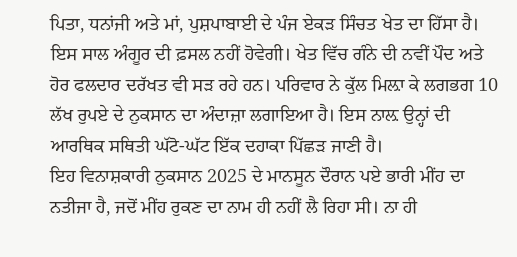ਪਿਤਾ, ਧਨਾਂਜੀ ਅਤੇ ਮਾਂ, ਪੁਸ਼ਪਾਬਾਈ ਦੇ ਪੰਜ ਏਕੜ ਸਿੰਚਤ ਖੇਤ ਦਾ ਹਿੱਸਾ ਹੈ। ਇਸ ਸਾਲ ਅੰਗੂਰ ਦੀ ਫ਼ਸਲ ਨਹੀਂ ਹੋਵੇਗੀ। ਖੇਤ ਵਿੱਚ ਗੰਨੇ ਦੀ ਨਵੀਂ ਪੌਦ ਅਤੇ ਹੋਰ ਫਲਦਾਰ ਦਰੱਖਤ ਵੀ ਸੜ ਰਹੇ ਹਨ। ਪਰਿਵਾਰ ਨੇ ਕੁੱਲ ਮਿਲ਼ਾ ਕੇ ਲਗਭਗ 10 ਲੱਖ ਰੁਪਏ ਦੇ ਨੁਕਸਾਨ ਦਾ ਅੰਦਾਜ਼ਾ ਲਗਾਇਆ ਹੈ। ਇਸ ਨਾਲ਼ ਉਨ੍ਹਾਂ ਦੀ ਆਰਥਿਕ ਸਥਿਤੀ ਘੱਟੋ-ਘੱਟ ਇੱਕ ਦਹਾਕਾ ਪਿੱਛੜ ਜਾਣੀ ਹੈ।
ਇਹ ਵਿਨਾਸ਼ਕਾਰੀ ਨੁਕਸਾਨ 2025 ਦੇ ਮਾਨਸੂਨ ਦੌਰਾਨ ਪਏ ਭਾਰੀ ਮੀਂਹ ਦਾ ਨਤੀਜਾ ਹੈ, ਜਦੋਂ ਮੀਂਹ ਰੁਕਣ ਦਾ ਨਾਮ ਹੀ ਨਹੀਂ ਲੈ ਰਿਹਾ ਸੀ। ਨਾ ਹੀ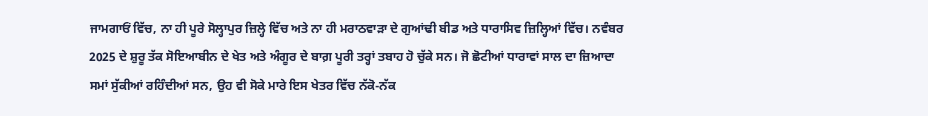ਜਾਮਗਾਓਂ ਵਿੱਚ, ਨਾ ਹੀ ਪੂਰੇ ਸੋਲ੍ਹਾਪੁਰ ਜ਼ਿਲ੍ਹੇ ਵਿੱਚ ਅਤੇ ਨਾ ਹੀ ਮਰਾਠਵਾੜਾ ਦੇ ਗੁਆਂਢੀ ਬੀਡ ਅਤੇ ਧਾਰਾਸਿਵ ਜ਼ਿਲ੍ਹਿਆਂ ਵਿੱਚ। ਨਵੰਬਰ 2025 ਦੇ ਸ਼ੁਰੂ ਤੱਕ ਸੋਇਆਬੀਨ ਦੇ ਖੇਤ ਅਤੇ ਅੰਗੂਰ ਦੇ ਬਾਗ਼ ਪੂਰੀ ਤਰ੍ਹਾਂ ਤਬਾਹ ਹੋ ਚੁੱਕੇ ਸਨ। ਜੋ ਛੋਟੀਆਂ ਧਾਰਾਵਾਂ ਸਾਲ ਦਾ ਜ਼ਿਆਦਾ ਸਮਾਂ ਸੁੱਕੀਆਂ ਰਹਿੰਦੀਆਂ ਸਨ, ਉਹ ਵੀ ਸੋਕੇ ਮਾਰੇ ਇਸ ਖੇਤਰ ਵਿੱਚ ਨੱਕੋ-ਨੱਕ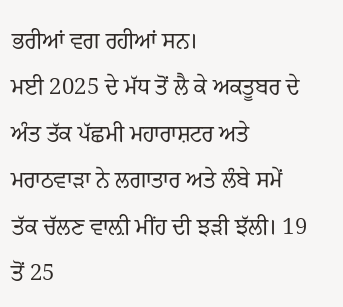ਭਰੀਆਂ ਵਗ ਰਹੀਆਂ ਸਨ।
ਮਈ 2025 ਦੇ ਮੱਧ ਤੋਂ ਲੈ ਕੇ ਅਕਤੂਬਰ ਦੇ ਅੰਤ ਤੱਕ ਪੱਛਮੀ ਮਹਾਰਾਸ਼ਟਰ ਅਤੇ ਮਰਾਠਵਾੜਾ ਨੇ ਲਗਾਤਾਰ ਅਤੇ ਲੰਬੇ ਸਮੇਂ ਤੱਕ ਚੱਲਣ ਵਾਲ਼ੀ ਮੀਂਹ ਦੀ ਝੜੀ ਝੱਲੀ। 19 ਤੋਂ 25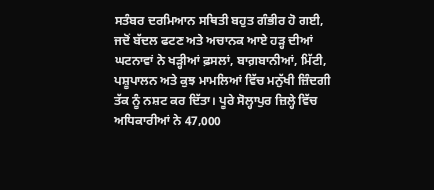ਸਤੰਬਰ ਦਰਮਿਆਨ ਸਥਿਤੀ ਬਹੁਤ ਗੰਭੀਰ ਹੋ ਗਈ, ਜਦੋਂ ਬੱਦਲ ਫਟਣ ਅਤੇ ਅਚਾਨਕ ਆਏ ਹੜ੍ਹ ਦੀਆਂ ਘਟਨਾਵਾਂ ਨੇ ਖੜ੍ਹੀਆਂ ਫ਼ਸਲਾਂ, ਬਾਗ਼ਬਾਨੀਆਂ, ਮਿੱਟੀ, ਪਸ਼ੂਪਾਲਨ ਅਤੇ ਕੁਝ ਮਾਮਲਿਆਂ ਵਿੱਚ ਮਨੁੱਖੀ ਜ਼ਿੰਦਗੀ ਤੱਕ ਨੂੰ ਨਸ਼ਟ ਕਰ ਦਿੱਤਾ। ਪੂਰੇ ਸੋਲ੍ਹਾਪੁਰ ਜ਼ਿਲ੍ਹੇ ਵਿੱਚ ਅਧਿਕਾਰੀਆਂ ਨੇ 47,000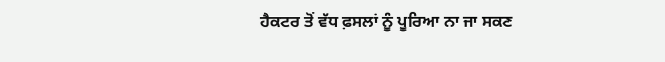ਹੈਕਟਰ ਤੋਂ ਵੱਧ ਫ਼ਸਲਾਂ ਨੂੰ ਪੂਰਿਆ ਨਾ ਜਾ ਸਕਣ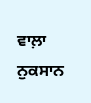ਵਾਲ਼ਾ ਨੁਕਸਾਨ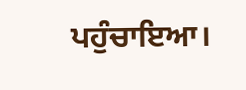ਪਹੁੰਚਾਇਆ।